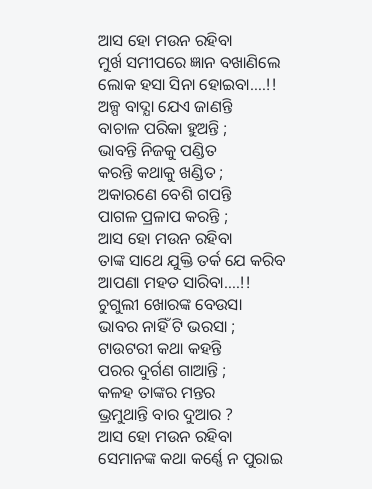ଆସ ହୋ ମଉନ ରହିବା
ମୁର୍ଖ ସମୀପରେ ଜ୍ଞାନ ବଖାଣିଲେ
ଲୋକ ହସା ସିନା ହୋଇବା….!!
ଅଳ୍ପ ବାଦ୍ଯା ଯେଏ ଜାଣନ୍ତି
ବାଚାଳ ପରିକା ହୁଅନ୍ତି ;
ଭାବନ୍ତି ନିଜକୁ ପଣ୍ଡିତ
କରନ୍ତି କଥାକୁ ଖଣ୍ଡିତ ;
ଅକାରଣେ ବେଶି ଗପନ୍ତି
ପାଗଳ ପ୍ରଳାପ କରନ୍ତି ;
ଆସ ହୋ ମଉନ ରହିବା
ତାଙ୍କ ସାଥେ ଯୁକ୍ତି ତର୍କ ଯେ କରିବ
ଆପଣା ମହତ ସାରିବା….!!
ଚୁଗୁଲୀ ଖୋରଙ୍କ ବେଉସା
ଭାବର ନାହିଁ ଟି ଭରସା ;
ଟାଉଟରୀ କଥା କହନ୍ତି
ପରର ଦୁର୍ଗଣ ଗାଆନ୍ତି ;
କଳହ ତାଙ୍କର ମନ୍ତର
ଭ୍ରମୁଥାନ୍ତି ବାର ଦୁଆର ?
ଆସ ହୋ ମଉନ ରହିବା
ସେମାନଙ୍କ କଥା କର୍ଣ୍ଣେ ନ ପୁରାଇ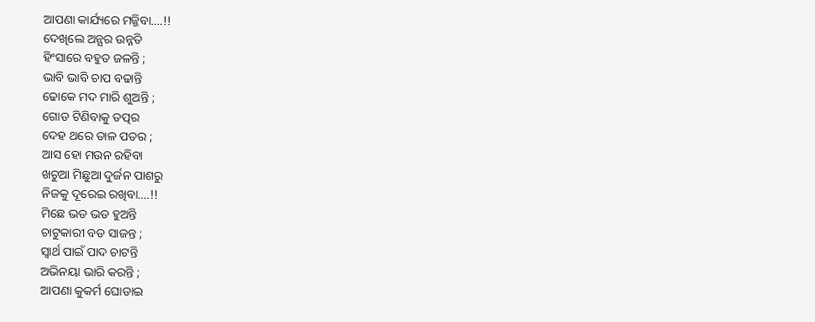ଆପଣା କାର୍ଯ୍ୟରେ ମଜ୍ଜିବା….!!
ଦେଖିଲେ ଅନ୍ଯର ଉନ୍ନତି
ହିଂସାରେ ବହୁତ ଜଳନ୍ତି ;
ଭାବି ଭାବି ଚାପ ବଢାନ୍ତି
ଢୋକେ ମଦ ମାରି ଶୁଅନ୍ତି ;
ଗୋଡ ଟିଣିବାକୁ ତତ୍ପର
ଦେହ ଥରେ ତାଳ ପତର ;
ଆସ ହୋ ମଉନ ରହିବା
ଖଚୁଆ ମିଛୁଆ ଦୁର୍ଜନ ପାଶରୁ
ନିଜକୁ ଦୂରେଇ ରଖିବା….!!
ମିଛେ ଭଡ ଭଡ ହୁଅନ୍ତି
ଚାଟୁକାରୀ ବଡ ସାଜନ୍ତ ;
ସ୍ବାର୍ଥ ପାଇଁ ପାଦ ଚାଟନ୍ତି
ଅଭିନୟା ଭାରି କରନ୍ତି ;
ଆପଣା କୁକର୍ମ ଘୋଡାଇ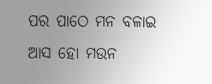ପର ପାଠେ ମନ ବଳାଇ
ଆସ ହୋ ମଉନ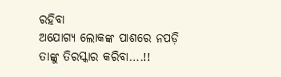ରହିବା
ଅଯୋଗ୍ୟ ଲୋକଙ୍କ ପାଶରେ ନପଡ଼ି
ତାଙ୍କୁ ତିରସ୍କାର କରିବା….!!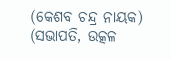(କେଶବ ଚନ୍ଦ୍ର ନାୟକ)
(ସଭାପତି, ଉତ୍କଳ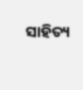ସାହିତ୍ୟ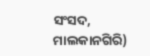ସଂସଦ, ମାଲକାନଗିରି)